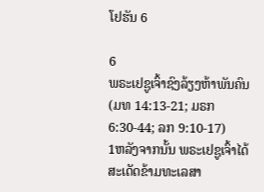ໂຢຮັນ 6

6
ພຣະເຢຊູເຈົ້າຊົງລ້ຽງຫ້າພັນຄົນ
(ມທ 14:13-21; ມຣກ 6:30-44; ລກ 9:10-17)
1ຫລັງຈາກນັ້ນ ພຣະເຢຊູເຈົ້າໄດ້ສະເດັດຂ້າມທະເລສາ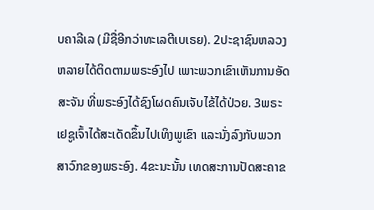ບຄາລີເລ (ມີຊື່ອີກວ່າທະເລຕີເບເຣຍ). 2ປະຊາຊົນຫລວງຫລາຍໄດ້ຕິດຕາມພຣະອົງໄປ ເພາະພວກເຂົາເຫັນການອັດສະຈັນ ທີ່ພຣະອົງໄດ້ຊົງໂຜດຄົນເຈັບໄຂ້ໄດ້ປ່ວຍ. 3ພຣະເຢຊູເຈົ້າໄດ້ສະເດັດຂຶ້ນໄປເທິງພູເຂົາ ແລະນັ່ງລົງກັບພວກສາວົກຂອງພຣະອົງ. 4ຂະນະນັ້ນ ເທດສະການປັດສະຄາຂ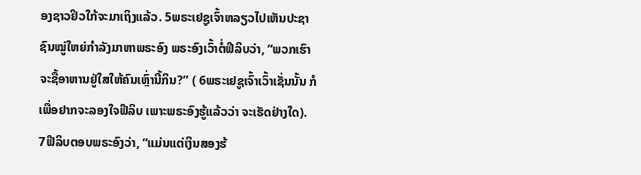ອງຊາວຢິວໃກ້ຈະມາເຖິງແລ້ວ. 5ພຣະເຢຊູເຈົ້າຫລຽວໄປເຫັນປະຊາຊົນໝູ່ໃຫຍ່ກຳລັງມາຫາພຣະອົງ ພຣະອົງເວົ້າຕໍ່ຟີລິບວ່າ, “ພວກເຮົາຈະຊື້ອາຫານຢູ່ໃສໃຫ້ຄົນເຫຼົ່ານີ້ກິນ?” ( 6ພຣະເຢຊູເຈົ້າເວົ້າເຊັ່ນນັ້ນ ກໍເພື່ອຢາກຈະລອງໃຈຟີລິບ ເພາະພຣະອົງຮູ້ແລ້ວວ່າ ຈະເຮັດຢ່າງໃດ).
7ຟີລິບຕອບພຣະອົງວ່າ, “ແມ່ນແຕ່ເງິນສອງຮ້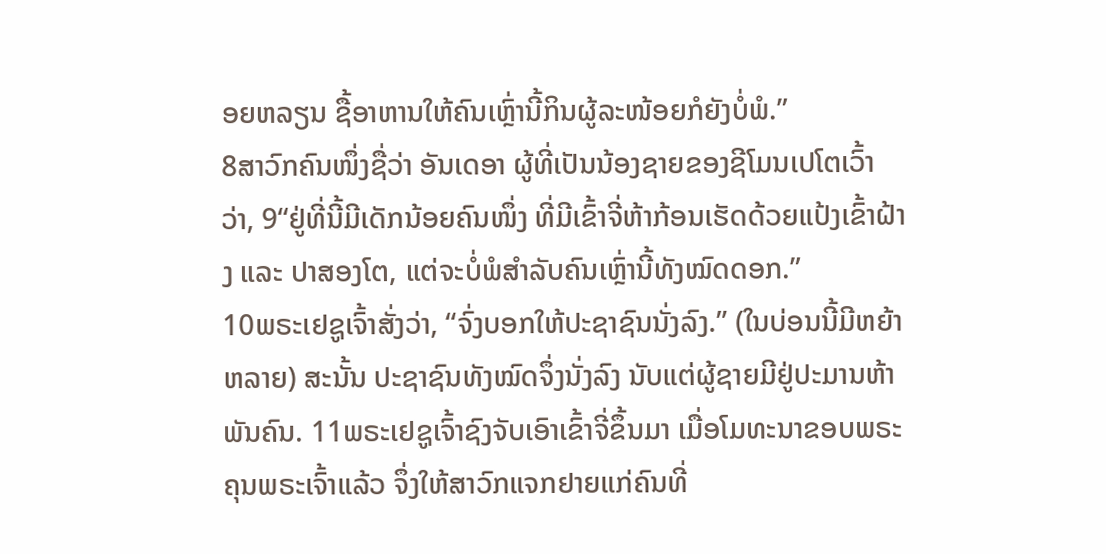ອຍຫລຽນ ຊື້ອາຫານໃຫ້ຄົນເຫຼົ່ານີ້ກິນຜູ້ລະໜ້ອຍກໍຍັງບໍ່ພໍ.”
8ສາວົກຄົນໜຶ່ງຊື່ວ່າ ອັນເດອາ ຜູ້ທີ່ເປັນນ້ອງຊາຍຂອງຊີໂມນເປໂຕເວົ້າວ່າ, 9“ຢູ່ທີ່ນີ້ມີເດັກນ້ອຍຄົນໜຶ່ງ ທີ່ມີເຂົ້າຈີ່ຫ້າກ້ອນເຮັດດ້ວຍແປ້ງເຂົ້າຝ້າງ ແລະ ປາສອງໂຕ, ແຕ່ຈະບໍ່ພໍສຳລັບຄົນເຫຼົ່ານີ້ທັງໝົດດອກ.”
10ພຣະເຢຊູເຈົ້າສັ່ງວ່າ, “ຈົ່ງບອກໃຫ້ປະຊາຊົນນັ່ງລົງ.” (ໃນບ່ອນນີ້ມີຫຍ້າຫລາຍ) ສະນັ້ນ ປະຊາຊົນທັງໝົດຈຶ່ງນັ່ງລົງ ນັບແຕ່ຜູ້ຊາຍມີຢູ່ປະມານຫ້າພັນຄົນ. 11ພຣະເຢຊູເຈົ້າຊົງຈັບເອົາເຂົ້າຈີ່ຂຶ້ນມາ ເມື່ອໂມທະນາຂອບພຣະຄຸນພຣະເຈົ້າແລ້ວ ຈຶ່ງໃຫ້ສາວົກແຈກຢາຍແກ່ຄົນທີ່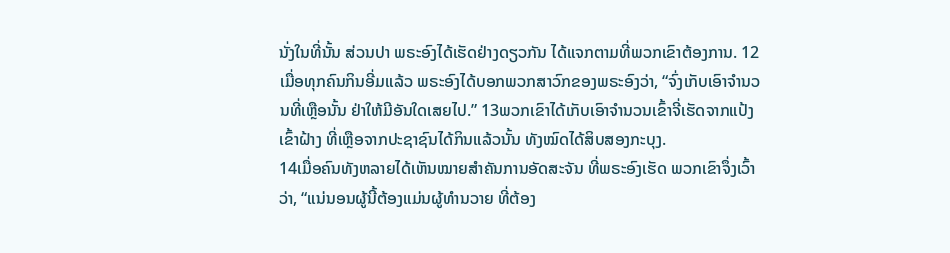ນັ່ງໃນທີ່ນັ້ນ ສ່ວນປາ ພຣະອົງໄດ້ເຮັດຢ່າງດຽວກັນ ໄດ້ແຈກຕາມທີ່ພວກເຂົາຕ້ອງການ. 12ເມື່ອທຸກຄົນກິນອີ່ມແລ້ວ ພຣະອົງໄດ້ບອກພວກສາວົກຂອງພຣະອົງວ່າ, “ຈົ່ງເກັບເອົາຈຳນວນທີ່ເຫຼືອນັ້ນ ຢ່າໃຫ້ມີອັນໃດເສຍໄປ.” 13ພວກເຂົາໄດ້ເກັບເອົາຈຳນວນເຂົ້າຈີ່ເຮັດຈາກແປ້ງເຂົ້າຝ້າງ ທີ່ເຫຼືອຈາກປະຊາຊົນໄດ້ກິນແລ້ວນັ້ນ ທັງໝົດໄດ້ສິບສອງກະບຸງ.
14ເມື່ອຄົນທັງຫລາຍໄດ້ເຫັນໝາຍສຳຄັນການອັດສະຈັນ ທີ່ພຣະອົງເຮັດ ພວກເຂົາຈຶ່ງເວົ້າວ່າ, “ແນ່ນອນຜູ້ນີ້ຕ້ອງແມ່ນຜູ້ທຳນວາຍ ທີ່ຕ້ອງ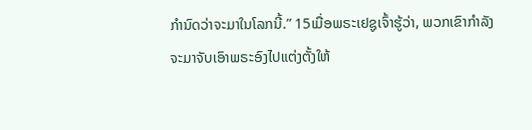ກຳນົດວ່າຈະມາໃນໂລກນີ້.” 15ເມື່ອພຣະເຢຊູເຈົ້າຮູ້ວ່າ, ພວກເຂົາກຳລັງຈະມາຈັບເອົາພຣະອົງໄປແຕ່ງຕັ້ງໃຫ້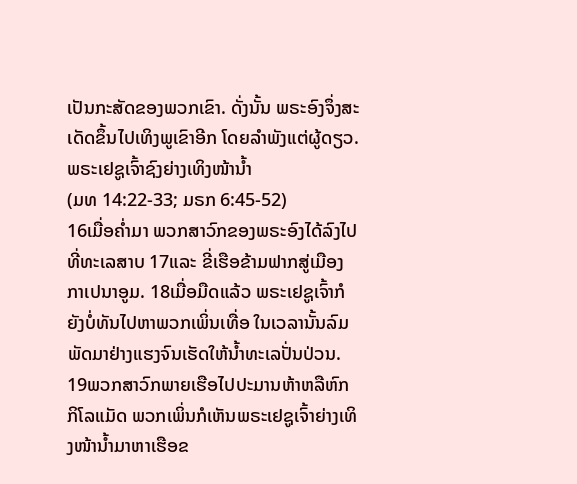ເປັນກະສັດຂອງພວກເຂົາ. ດັ່ງນັ້ນ ພຣະອົງຈຶ່ງສະເດັດຂຶ້ນໄປເທິງພູເຂົາອີກ ໂດຍລຳພັງແຕ່ຜູ້ດຽວ.
ພຣະເຢຊູເຈົ້າຊົງຍ່າງເທິງໜ້ານໍ້າ
(ມທ 14:22-33; ມຣກ 6:45-52)
16ເມື່ອຄໍ່າມາ ພວກສາວົກຂອງພຣະອົງໄດ້ລົງໄປທີ່ທະເລສາບ 17ແລະ ຂີ່ເຮືອຂ້າມຟາກສູ່ເມືອງກາເປນາອູມ. 18ເມື່ອມືດແລ້ວ ພຣະເຢຊູເຈົ້າກໍຍັງບໍ່ທັນໄປຫາພວກເພິ່ນເທື່ອ ໃນເວລານັ້ນລົມພັດມາຢ່າງແຮງຈົນເຮັດໃຫ້ນໍ້າທະເລປັ່ນປ່ວນ. 19ພວກສາວົກພາຍເຮືອໄປປະມານຫ້າຫລືຫົກກິໂລແມັດ ພວກເພິ່ນກໍເຫັນພຣະເຢຊູເຈົ້າຍ່າງເທິງໜ້ານໍ້າມາຫາເຮືອຂ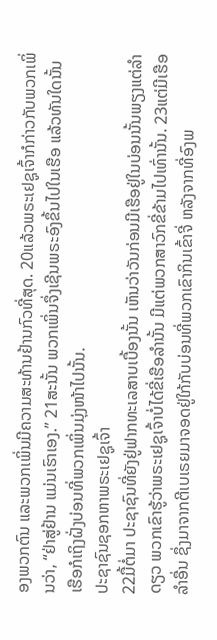ອງພວກຕົນ ແລະພວກເພິ່ນມີຄວາມສະທ້ານຢ້ານກົວທີ່ສຸດ. 20ແລ້ວພຣະເຢຊູເຈົ້າກໍກ່າວກັບພວກເພິ່ນວ່າ, “ຢ່າສູ່ຢ້ານ ແມ່ນເຮົາເອງ.” 21ສະນັ້ນ ພວກເພິ່ນຈຶ່ງເຊີນພຣະອົງຂຶ້ນໄປໃນເຮືອ ແລ້ວທັນໃດນັ້ນ ເຮືອກໍເຖິງຝັ່ງບ່ອນທີ່ພວກເພິ່ນມຸ່ງໜ້າໄປນັ້ນ.
ປະຊາຊົນຊອກຫາພຣະເຢຊູເຈົ້າ
22ມື້ຕໍ່ມາ ປະຊາຊົນທີ່ຍັງຢູ່ຟາກທະເລສາບເບື້ອງນັ້ນ ເຫັນວ່າວັນກ່ອນມີເຮືອຢູ່ໃນບ່ອນນັ້ນພຽງແຕ່ລຳດຽວ ພວກເຂົາຮູ້ວ່າພຣະເຢຊູເຈົ້າບໍ່ໄດ້ຂີ່ເຮືອລຳນັ້ນ ມີແຕ່ພວກສາວົກຂີ່ຂ້າມໄປເທົ່ານັ້ນ. 23ແຕ່ມີເຮືອລຳອື່ນ ຊຶ່ງມາຈາກຕີເບເຣຍມາຈອດຢູ່ໃກ້ກັບບ່ອນທີ່ພວກເຂົາກິນເຂົ້າຈີ່ ຫລັງຈາກທີ່ອົງພ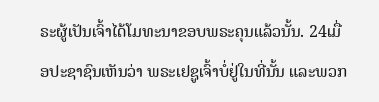ຣະຜູ້ເປັນເຈົ້າໄດ້ໂມທະນາຂອບພຣະຄຸນແລ້ວນັ້ນ. 24ເມື່ອປະຊາຊົນເຫັນວ່າ ພຣະເຢຊູເຈົ້າບໍ່ຢູ່ໃນທີ່ນັ້ນ ແລະພວກ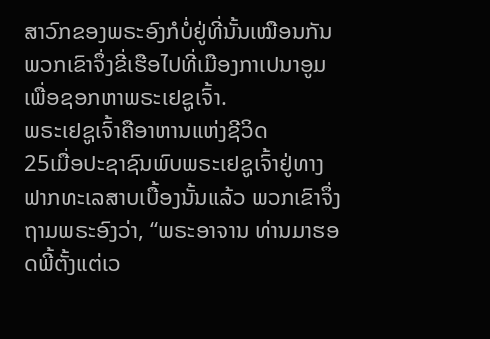ສາວົກຂອງພຣະອົງກໍບໍ່ຢູ່ທີ່ນັ້ນເໝືອນກັນ ພວກເຂົາຈຶ່ງຂີ່ເຮືອໄປທີ່ເມືອງກາເປນາອູມ ເພື່ອຊອກຫາພຣະເຢຊູເຈົ້າ.
ພຣະເຢຊູເຈົ້າຄືອາຫານແຫ່ງຊີວິດ
25ເມື່ອປະຊາຊົນພົບພຣະເຢຊູເຈົ້າຢູ່ທາງຟາກທະເລສາບເບື້ອງນັ້ນແລ້ວ ພວກເຂົາຈຶ່ງຖາມພຣະອົງວ່າ, “ພຣະອາຈານ ທ່ານມາຮອດພີ້ຕັ້ງແຕ່ເວ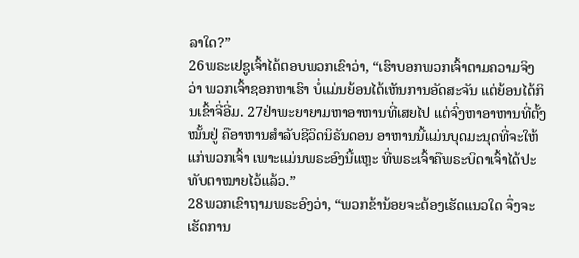ລາໃດ?”
26ພຣະເຢຊູເຈົ້າໄດ້ຕອບພວກເຂົາວ່າ, “ເຮົາບອກພວກເຈົ້າຕາມຄວາມຈິງວ່າ ພວກເຈົ້າຊອກຫາເຮົາ ບໍ່ແມ່ນຍ້ອນໄດ້ເຫັນການອັດສະຈັນ ແຕ່ຍ້ອນໄດ້ກິນເຂົ້າຈີ່ອີ່ມ. 27ຢ່າພະຍາຍາມຫາອາຫານທີ່ເສຍໄປ ແຕ່ຈົ່ງຫາອາຫານທີ່ຕັ້ງໝັ້ນຢູ່ ຄືອາຫານສຳລັບຊີວິດນິຣັນດອນ ອາຫານນີ້ແມ່ນບຸດມະນຸດທີ່ຈະໃຫ້ແກ່ພວກເຈົ້າ ເພາະແມ່ນພຣະອົງນີ້ແຫຼະ ທີ່ພຣະເຈົ້າຄືພຣະບິດາເຈົ້າໄດ້ປະທັບຕາໝາຍໄວ້ແລ້ວ.”
28ພວກເຂົາຖາມພຣະອົງວ່າ, “ພວກຂ້ານ້ອຍຈະຕ້ອງເຮັດແນວໃດ ຈຶ່ງຈະເຮັດການ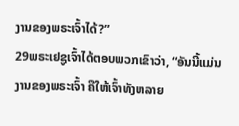ງານຂອງພຣະເຈົ້າໄດ້?”
29ພຣະເຢຊູເຈົ້າໄດ້ຕອບພວກເຂົາວ່າ, “ອັນນີ້ແມ່ນງານຂອງພຣະເຈົ້າ ຄືໃຫ້ເຈົ້າທັງຫລາຍ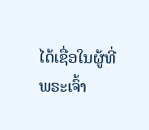ໄດ້ເຊື່ອໃນຜູ້ທີ່ພຣະເຈົ້າ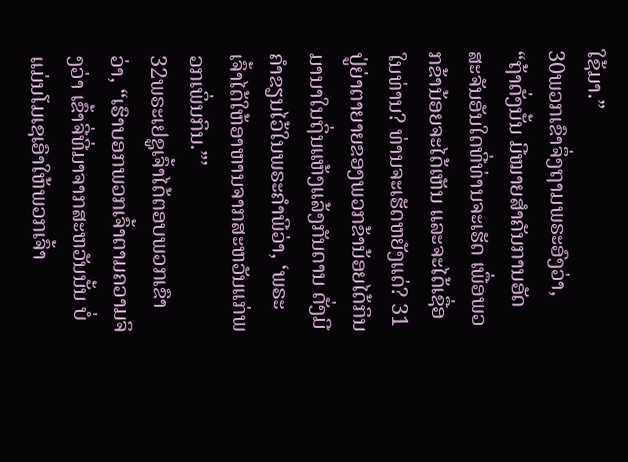ໃຊ້ມາ.”
30ພວກເຂົາຈຶ່ງຖາມພຣະອົງວ່າ, “ຖ້າດັ່ງນັ້ນ ມີໝາຍສຳຄັນການອັດສະຈັນອັນໃດທີ່ທ່ານຈະເຮັດ ເພື່ອພວກຂ້ານ້ອຍຈະໄດ້ເຫັນ ແລະຈະໄດ້ເຊື່ອໃນທ່ານ? ທ່ານຈະເຮັດຫຍັງແດ່? 31ປູ່ຍ່າຕາຍາຍຂອງພວກຂ້ານ້ອຍໄດ້ກິນມານາໃນຖິ່ນແຫ້ງແລ້ງກັນດານ ດັ່ງມີຄຳຂຽນໄວ້ໃນພຣະຄຳພີວ່າ, ‘ພຣະເຈົ້າໄດ້ໃຫ້ອາຫານຈາກສະຫວັນແກ່ພວກເພິ່ນກິນ.”’
32ພຣະເຢຊູເຈົ້າໄດ້ຕອບພວກເຂົາວ່າ, “ເຮົາບອກພວກເຈົ້າຕາມຄວາມຈິງວ່າ ເຂົ້າຈີ່ທີ່ມາຈາກສະຫວັນນັ້ນ ບໍ່ແມ່ນໂມເຊເອົາໃຫ້ພວກເຈົ້າ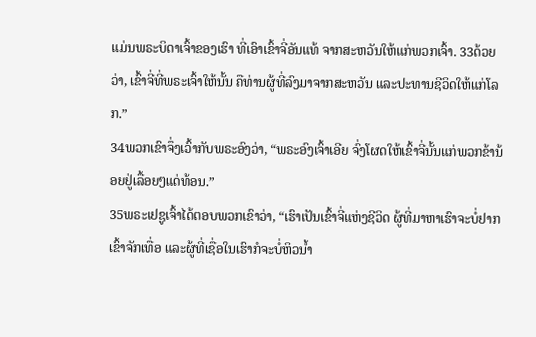ແມ່ນພຣະບິດາເຈົ້າຂອງເຮົາ ທີ່ເອົາເຂົ້າຈີ່ອັນແທ້ ຈາກສະຫວັນໃຫ້ແກ່ພວກເຈົ້າ. 33ດ້ວຍວ່າ, ເຂົ້າຈີ່ທີ່ພຣະເຈົ້າໃຫ້ນັ້ນ ຄືທ່ານຜູ້ທີ່ລົງມາຈາກສະຫວັນ ແລະປະທານຊີວິດໃຫ້ແກ່ໂລກ.”
34ພວກເຂົາຈຶ່ງເວົ້າກັບພຣະອົງວ່າ, “ພຣະອົງເຈົ້າເອີຍ ຈົ່ງໂຜດໃຫ້ເຂົ້າຈີ່ນັ້ນແກ່ພວກຂ້ານ້ອຍຢູ່ເລື້ອຍໆແດ່ທ້ອນ.”
35ພຣະເຢຊູເຈົ້າໄດ້ຕອບພວກເຂົາວ່າ, “ເຮົາເປັນເຂົ້າຈີ່ແຫ່ງຊີວິດ ຜູ້ທີ່ມາຫາເຮົາຈະບໍ່ຢາກເຂົ້າຈັກເທື່ອ ແລະຜູ້ທີ່ເຊື່ອໃນເຮົາກໍຈະບໍ່ຫິວນໍ້າ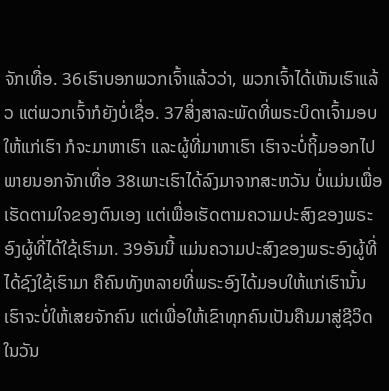ຈັກເທື່ອ. 36ເຮົາບອກພວກເຈົ້າແລ້ວວ່າ, ພວກເຈົ້າໄດ້ເຫັນເຮົາແລ້ວ ແຕ່ພວກເຈົ້າກໍຍັງບໍ່ເຊື່ອ. 37ສິ່ງສາລະພັດທີ່ພຣະບິດາເຈົ້າມອບໃຫ້ແກ່ເຮົາ ກໍຈະມາຫາເຮົາ ແລະຜູ້ທີ່ມາຫາເຮົາ ເຮົາຈະບໍ່ຖິ້ມອອກໄປພາຍນອກຈັກເທື່ອ 38ເພາະເຮົາໄດ້ລົງມາຈາກສະຫວັນ ບໍ່ແມ່ນເພື່ອເຮັດຕາມໃຈຂອງຕົນເອງ ແຕ່ເພື່ອເຮັດຕາມຄວາມປະສົງຂອງພຣະອົງຜູ້ທີ່ໄດ້ໃຊ້ເຮົາມາ. 39ອັນນີ້ ແມ່ນຄວາມປະສົງຂອງພຣະອົງຜູ້ທີ່ໄດ້ຊົງໃຊ້ເຮົາມາ ຄືຄົນທັງຫລາຍທີ່ພຣະອົງໄດ້ມອບໃຫ້ແກ່ເຮົານັ້ນ ເຮົາຈະບໍ່ໃຫ້ເສຍຈັກຄົນ ແຕ່ເພື່ອໃຫ້ເຂົາທຸກຄົນເປັນຄືນມາສູ່ຊີວິດໃນວັນ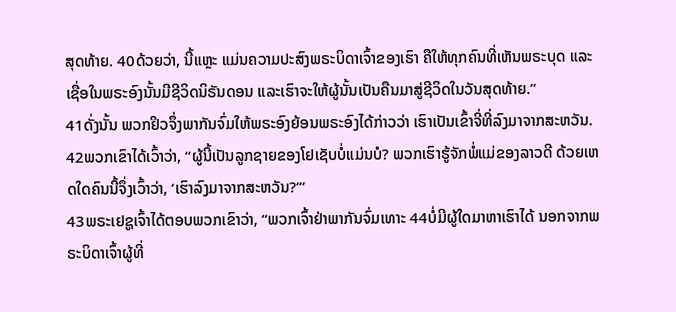ສຸດທ້າຍ. 40ດ້ວຍວ່າ, ນີ້ແຫຼະ ແມ່ນຄວາມປະສົງພຣະບິດາເຈົ້າຂອງເຮົາ ຄືໃຫ້ທຸກຄົນທີ່ເຫັນພຣະບຸດ ແລະເຊື່ອໃນພຣະອົງນັ້ນມີຊີວິດນິຣັນດອນ ແລະເຮົາຈະໃຫ້ຜູ້ນັ້ນເປັນຄືນມາສູ່ຊີວິດໃນວັນສຸດທ້າຍ.”
41ດັ່ງນັ້ນ ພວກຢິວຈຶ່ງພາກັນຈົ່ມໃຫ້ພຣະອົງຍ້ອນພຣະອົງໄດ້ກ່າວວ່າ ເຮົາເປັນເຂົ້າຈີ່ທີ່ລົງມາຈາກສະຫວັນ. 42ພວກເຂົາໄດ້ເວົ້າວ່າ, “ຜູ້ນີ້ເປັນລູກຊາຍຂອງໂຢເຊັບບໍ່ແມ່ນບໍ? ພວກເຮົາຮູ້ຈັກພໍ່ແມ່ຂອງລາວດີ ດ້ວຍເຫດໃດຄົນນີ້ຈຶ່ງເວົ້າວ່າ, ‘ເຮົາລົງມາຈາກສະຫວັນ?”’
43ພຣະເຢຊູເຈົ້າໄດ້ຕອບພວກເຂົາວ່າ, “ພວກເຈົ້າຢ່າພາກັນຈົ່ມເທາະ 44ບໍ່ມີຜູ້ໃດມາຫາເຮົາໄດ້ ນອກຈາກພຣະບິດາເຈົ້າຜູ້ທີ່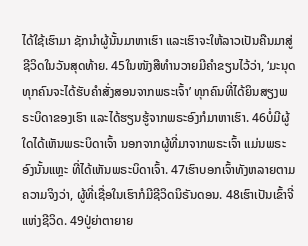ໄດ້ໃຊ້ເຮົາມາ ຊັກນຳຜູ້ນັ້ນມາຫາເຮົາ ແລະເຮົາຈະໃຫ້ລາວເປັນຄືນມາສູ່ຊີວິດໃນວັນສຸດທ້າຍ. 45ໃນໜັງສືທຳນວາຍມີຄຳຂຽນໄວ້ວ່າ, ‘ມະນຸດທຸກຄົນຈະໄດ້ຮັບຄຳສັ່ງສອນຈາກພຣະເຈົ້າ’ ທຸກຄົນທີ່ໄດ້ຍິນສຽງພຣະບິດາຂອງເຮົາ ແລະໄດ້ຮຽນຮູ້ຈາກພຣະອົງກໍມາຫາເຮົາ. 46ບໍ່ມີຜູ້ໃດໄດ້ເຫັນພຣະບິດາເຈົ້າ ນອກຈາກຜູ້ທີ່ມາຈາກພຣະເຈົ້າ ແມ່ນພຣະອົງນັ້ນແຫຼະ ທີ່ໄດ້ເຫັນພຣະບິດາເຈົ້າ. 47ເຮົາບອກເຈົ້າທັງຫລາຍຕາມຄວາມຈິງວ່າ, ຜູ້ທີ່ເຊື່ອໃນເຮົາກໍມີຊີວິດນິຣັນດອນ. 48ເຮົາເປັນເຂົ້າຈີ່ແຫ່ງຊີວິດ. 49ປູ່ຍ່າຕາຍາຍ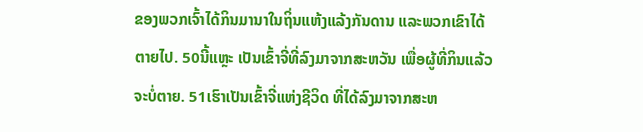ຂອງພວກເຈົ້າໄດ້ກິນມານາໃນຖິ່ນແຫ້ງແລ້ງກັນດານ ແລະພວກເຂົາໄດ້ຕາຍໄປ. 50ນີ້ແຫຼະ ເປັນເຂົ້າຈີ່ທີ່ລົງມາຈາກສະຫວັນ ເພື່ອຜູ້ທີ່ກິນແລ້ວຈະບໍ່ຕາຍ. 51ເຮົາເປັນເຂົ້າຈີ່ແຫ່ງຊີວິດ ທີ່ໄດ້ລົງມາຈາກສະຫ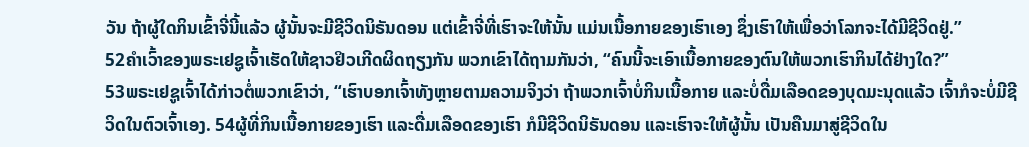ວັນ ຖ້າຜູ້ໃດກິນເຂົ້າຈີ່ນີ້ແລ້ວ ຜູ້ນັ້ນຈະມີຊີວິດນິຣັນດອນ ແຕ່ເຂົ້າຈີ່ທີ່ເຮົາຈະໃຫ້ນັ້ນ ແມ່ນເນື້ອກາຍຂອງເຮົາເອງ ຊຶ່ງເຮົາໃຫ້ເພື່ອວ່າໂລກຈະໄດ້ມີຊີວິດຢູ່.”
52ຄຳເວົ້າຂອງພຣະເຢຊູເຈົ້າເຮັດໃຫ້ຊາວຢິວເກີດຜິດຖຽງກັນ ພວກເຂົາໄດ້ຖາມກັນວ່າ, “ຄົນນີ້ຈະເອົາເນື້ອກາຍຂອງຕົນໃຫ້ພວກເຮົາກິນໄດ້ຢ່າງໃດ?”
53ພຣະເຢຊູເຈົ້າໄດ້ກ່າວຕໍ່ພວກເຂົາວ່າ, “ເຮົາບອກເຈົ້າທັງຫຼາຍຕາມຄວາມຈິງວ່າ ຖ້າພວກເຈົ້າບໍ່ກິນເນື້ອກາຍ ແລະບໍ່ດື່ມເລືອດຂອງບຸດມະນຸດແລ້ວ ເຈົ້າກໍຈະບໍ່ມີຊີວິດໃນຕົວເຈົ້າເອງ. 54ຜູ້ທີ່ກິນເນື້ອກາຍຂອງເຮົາ ແລະດື່ມເລືອດຂອງເຮົາ ກໍມີຊີວິດນິຣັນດອນ ແລະເຮົາຈະໃຫ້ຜູ້ນັ້ນ ເປັນຄືນມາສູ່ຊີວິດໃນ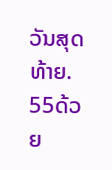ວັນສຸດທ້າຍ. 55ດ້ວຍ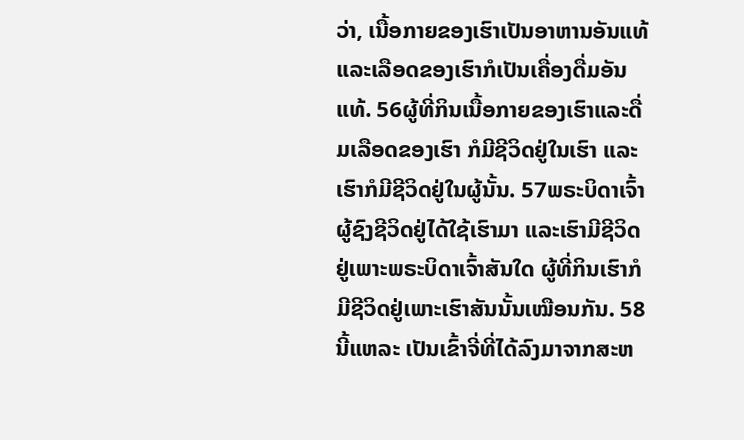ວ່າ, ເນື້ອກາຍຂອງເຮົາເປັນອາຫານອັນແທ້ ແລະເລືອດຂອງເຮົາກໍເປັນເຄື່ອງດື່ມອັນແທ້. 56ຜູ້ທີ່ກິນເນື້ອກາຍຂອງເຮົາແລະດື່ມເລືອດຂອງເຮົາ ກໍມີຊີວິດຢູ່ໃນເຮົາ ແລະ ເຮົາກໍມີຊີວິດຢູ່ໃນຜູ້ນັ້ນ. 57ພຣະບິດາເຈົ້າຜູ້ຊົງຊີວິດຢູ່ໄດ້ໃຊ້ເຮົາມາ ແລະເຮົາມີຊີວິດຢູ່ເພາະພຣະບິດາເຈົ້າສັນໃດ ຜູ້ທີ່ກິນເຮົາກໍມີຊີວິດຢູ່ເພາະເຮົາສັນນັ້ນເໝືອນກັນ. 58ນີ້ແຫລະ ເປັນເຂົ້າຈີ່ທີ່ໄດ້ລົງມາຈາກສະຫ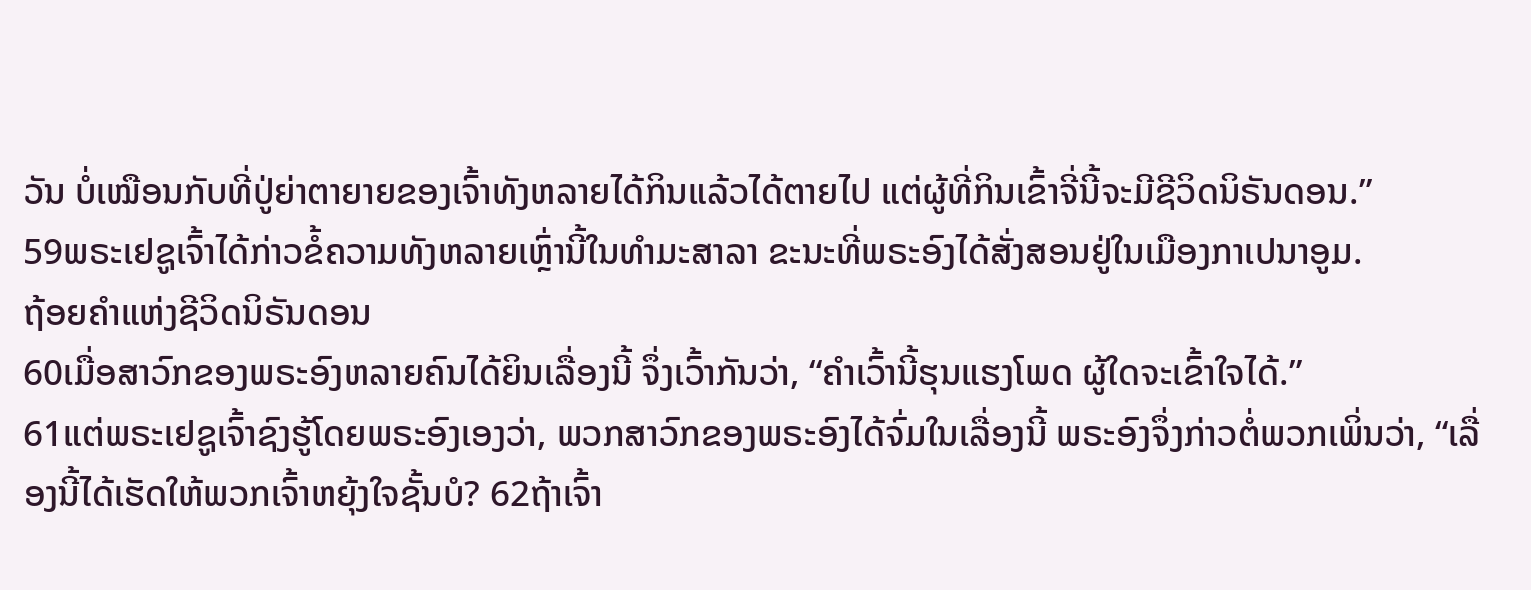ວັນ ບໍ່ເໝືອນກັບທີ່ປູ່ຍ່າຕາຍາຍຂອງເຈົ້າທັງຫລາຍໄດ້ກິນແລ້ວໄດ້ຕາຍໄປ ແຕ່ຜູ້ທີ່ກິນເຂົ້າຈີ່ນີ້ຈະມີຊີວິດນິຣັນດອນ.”
59ພຣະເຢຊູເຈົ້າໄດ້ກ່າວຂໍ້ຄວາມທັງຫລາຍເຫຼົ່ານີ້ໃນທຳມະສາລາ ຂະນະທີ່ພຣະອົງໄດ້ສັ່ງສອນຢູ່ໃນເມືອງກາເປນາອູມ.
ຖ້ອຍຄຳແຫ່ງຊີວິດນິຣັນດອນ
60ເມື່ອສາວົກຂອງພຣະອົງຫລາຍຄົນໄດ້ຍິນເລື່ອງນີ້ ຈຶ່ງເວົ້າກັນວ່າ, “ຄຳເວົ້ານີ້ຮຸນແຮງໂພດ ຜູ້ໃດຈະເຂົ້າໃຈໄດ້.”
61ແຕ່ພຣະເຢຊູເຈົ້າຊົງຮູ້ໂດຍພຣະອົງເອງວ່າ, ພວກສາວົກຂອງພຣະອົງໄດ້ຈົ່ມໃນເລື່ອງນີ້ ພຣະອົງຈຶ່ງກ່າວຕໍ່ພວກເພິ່ນວ່າ, “ເລື່ອງນີ້ໄດ້ເຮັດໃຫ້ພວກເຈົ້າຫຍຸ້ງໃຈຊັ້ນບໍ? 62ຖ້າເຈົ້າ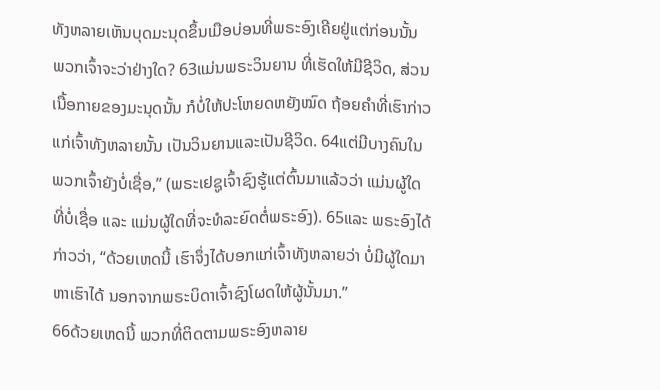ທັງຫລາຍເຫັນບຸດມະນຸດຂຶ້ນເມືອບ່ອນທີ່ພຣະອົງເຄີຍຢູ່ແຕ່ກ່ອນນັ້ນ ພວກເຈົ້າຈະວ່າຢ່າງໃດ? 63ແມ່ນພຣະວິນຍານ ທີ່ເຮັດໃຫ້ມີຊີວິດ, ສ່ວນເນື້ອກາຍຂອງມະນຸດນັ້ນ ກໍບໍ່ໃຫ້ປະໂຫຍດຫຍັງໝົດ ຖ້ອຍຄຳທີ່ເຮົາກ່າວແກ່ເຈົ້າທັງຫລາຍນັ້ນ ເປັນວິນຍານແລະເປັນຊີວິດ. 64ແຕ່ມີບາງຄົນໃນພວກເຈົ້າຍັງບໍ່ເຊື່ອ,” (ພຣະເຢຊູເຈົ້າຊົງຮູ້ແຕ່ຕົ້ນມາແລ້ວວ່າ ແມ່ນຜູ້ໃດທີ່ບໍ່ເຊື່ອ ແລະ ແມ່ນຜູ້ໃດທີ່ຈະທໍລະຍົດຕໍ່ພຣະອົງ). 65ແລະ ພຣະອົງໄດ້ກ່າວວ່າ, “ດ້ວຍເຫດນີ້ ເຮົາຈຶ່ງໄດ້ບອກແກ່ເຈົ້າທັງຫລາຍວ່າ ບໍ່ມີຜູ້ໃດມາຫາເຮົາໄດ້ ນອກຈາກພຣະບິດາເຈົ້າຊົງໂຜດໃຫ້ຜູ້ນັ້ນມາ.”
66ດ້ວຍເຫດນີ້ ພວກທີ່ຕິດຕາມພຣະອົງຫລາຍ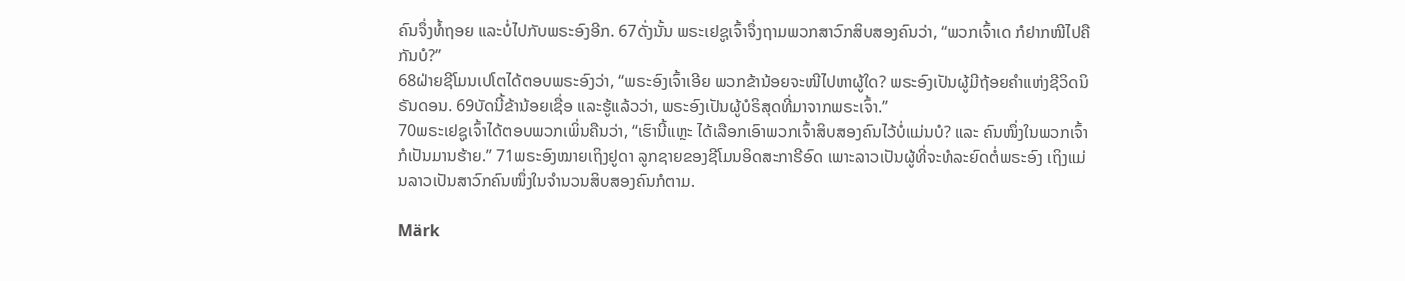ຄົນຈຶ່ງທໍ້ຖອຍ ແລະບໍ່ໄປກັບພຣະອົງອີກ. 67ດັ່ງນັ້ນ ພຣະເຢຊູເຈົ້າຈຶ່ງຖາມພວກສາວົກສິບສອງຄົນວ່າ, “ພວກເຈົ້າເດ ກໍຢາກໜີໄປຄືກັນບໍ?”
68ຝ່າຍຊີໂມນເປໂຕໄດ້ຕອບພຣະອົງວ່າ, “ພຣະອົງເຈົ້າເອີຍ ພວກຂ້ານ້ອຍຈະໜີໄປຫາຜູ້ໃດ? ພຣະອົງເປັນຜູ້ມີຖ້ອຍຄຳແຫ່ງຊີວິດນິຣັນດອນ. 69ບັດນີ້ຂ້ານ້ອຍເຊື່ອ ແລະຮູ້ແລ້ວວ່າ, ພຣະອົງເປັນຜູ້ບໍຣິສຸດທີ່ມາຈາກພຣະເຈົ້າ.”
70ພຣະເຢຊູເຈົ້າໄດ້ຕອບພວກເພິ່ນຄືນວ່າ, “ເຮົານີ້ແຫຼະ ໄດ້ເລືອກເອົາພວກເຈົ້າສິບສອງຄົນໄວ້ບໍ່ແມ່ນບໍ? ແລະ ຄົນໜຶ່ງໃນພວກເຈົ້າກໍເປັນມານຮ້າຍ.” 71ພຣະອົງໝາຍເຖິງຢູດາ ລູກຊາຍຂອງຊີໂມນອິດສະກາຣີອົດ ເພາະລາວເປັນຜູ້ທີ່ຈະທໍລະຍົດຕໍ່ພຣະອົງ ເຖິງແມ່ນລາວເປັນສາວົກຄົນໜຶ່ງໃນຈຳນວນສິບສອງຄົນກໍຕາມ.

Märk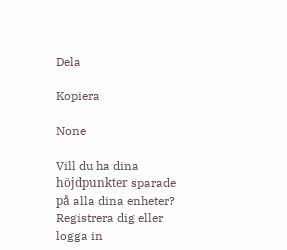Dela

Kopiera

None

Vill du ha dina höjdpunkter sparade på alla dina enheter? Registrera dig eller logga in